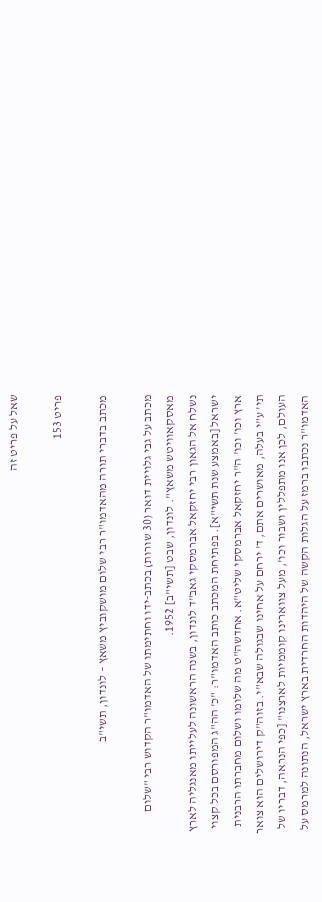שאל על פריט זה

פריט 153

מכתב בדברי תורה מהאדמו"ר רבי שלום מושקוביץ משאץ – לונדון, תשי"ב

מכתב על גבי גלויית דואר (30 שורות) בכתב-ידו וחתימתו של האדמו"ר הקדוש רבי "שלום מאסקאוויטש משאץ". לונדון, שבט [תשי"ב] 1952.
נשלח אל הגאון רבי יחזקאל אברמסקי גאב"ד לונדון, בשנה הראשונה לעלייתו מאנגליה לארץ ישראל [באמצע שנת תשי"א]. בפתיחת המכתב כותב האדמו"ר: "כ' הה"ג המפורסם בכל קצוי ארץ וכו' וכו' ה"ר יחזקאל אברמסקי שליט"א. אחדשה"ט מה שלומו ושלום מחברתו הרבנית תי' ע"י בעלה, מאושרים אתם, ד' ירחם על אחינו שבגולה שבא"י. בזוה"ק דירושלים הוא צואר העולם, לכן אנו מתפללין ושבור וכו', מעל צווארינו קוממיות לארצנו" [כפי הנראה, דבריו של האדמו"ר נכתבו ברמז על הגלות הקשה של היהדות החרדית בארץ ישראל, הנתונה למרמס על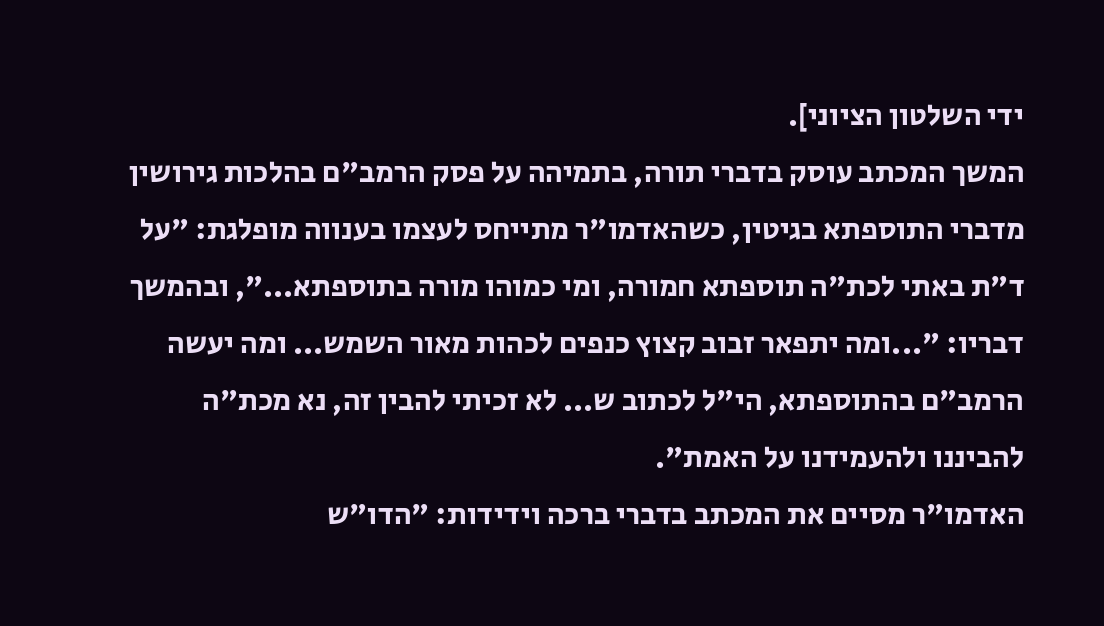ידי השלטון הציוני].
המשך המכתב עוסק בדברי תורה, בתמיהה על פסק הרמב"ם בהלכות גירושין מדברי התוספתא בגיטין, כשהאדמו"ר מתייחס לעצמו בענווה מופלגת: "על ד"ת באתי לכת"ה תוספתא חמורה, ומי כמוהו מורה בתוספתא...", ובהמשך דבריו: "...ומה יתפאר זבוב קצוץ כנפים לכהות מאור השמש... ומה יעשה הרמב"ם בהתוספתא, הי"ל לכתוב ש... לא זכיתי להבין זה, נא מכת"ה להביננו ולהעמידנו על האמת".
האדמו"ר מסיים את המכתב בדברי ברכה וידידות: "הדו"ש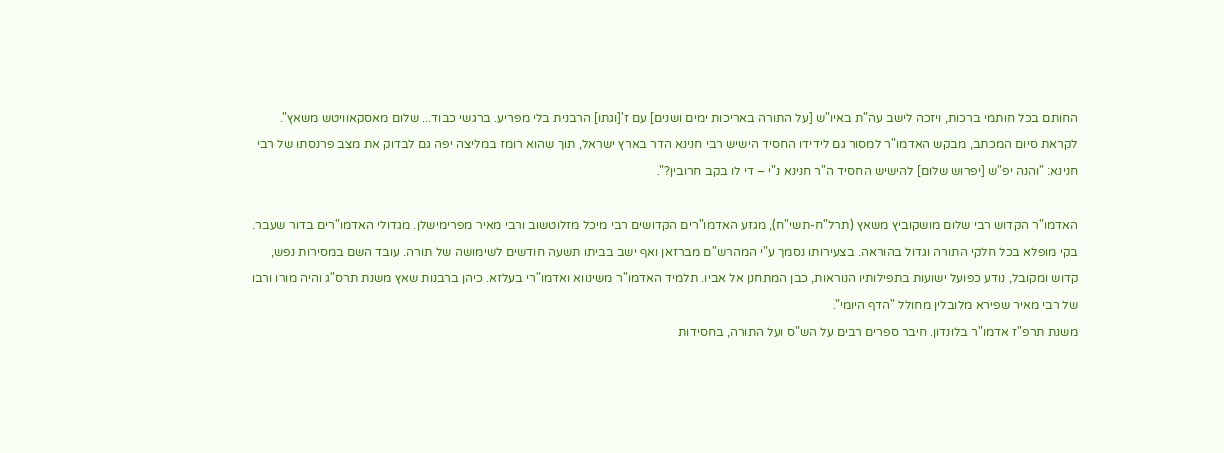החותם בכל חותמי ברכות, ויזכה לישב עה"ת באיו"ש [על התורה באריכות ימים ושנים] עם ז'[וגתו] הרבנית בלי מפריע. ברגשי כבוד... שלום מאסקאוויטש משאץ".
לקראת סיום המכתב, מבקש האדמו"ר למסור גם לידידו החסיד הישיש רבי חנינא הדר בארץ ישראל, תוך שהוא רומז במליצה יפה גם לבדוק את מצב פרנסתו של רבי חנינא: "והנה יפ"ש [יפרוש שלום] להישיש החסיד ה"ר חנינא נ"י – די לו בקב חרובין?".

האדמו"ר הקדוש רבי שלום מושקוביץ משאץ (תרל"ח-תשי"ח), מגזע האדמו"רים הקדושים רבי מיכל מזלוטשוב ורבי מאיר מפרימישלן. מגדולי האדמו"רים בדור שעבר. בקי מופלא בכל חלקי התורה וגדול בהוראה. בצעירותו נסמך ע"י המהרש"ם מברזאן ואף ישב בביתו תשעה חודשים לשימושה של תורה. עובד השם במסירות נפש, קדוש ומקובל, נודע כפועל ישועות בתפילותיו הנוראות, כבן המתחנן אל אביו. תלמיד האדמו"ר משינווא ואדמו"רי בעלזא. כיהן ברבנות שאץ משנת תרס"ג והיה מורו ורבו של רבי מאיר שפירא מלובלין מחולל "הדף היומי".
משנת תרפ"ז אדמו"ר בלונדון. חיבר ספרים רבים על הש"ס ועל התורה, בחסידות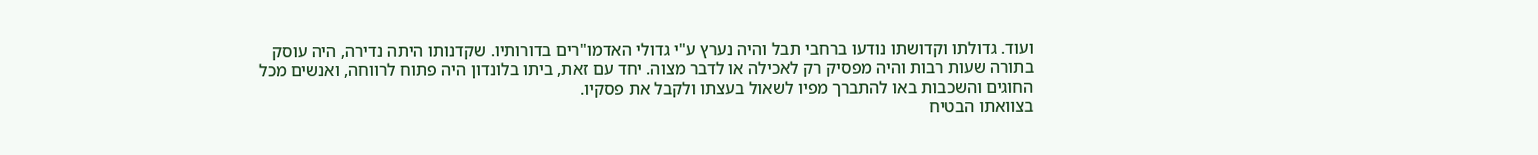ועוד. גדולתו וקדושתו נודעו ברחבי תבל והיה נערץ ע"י גדולי האדמו"רים בדורותיו. שקדנותו היתה נדירה, היה עוסק בתורה שעות רבות והיה מפסיק רק לאכילה או לדבר מצוה. יחד עם זאת, ביתו בלונדון היה פתוח לרווחה, ואנשים מכל החוגים והשכבות באו להתברך מפיו לשאול בעצתו ולקבל את פסקיו.
בצוואתו הבטיח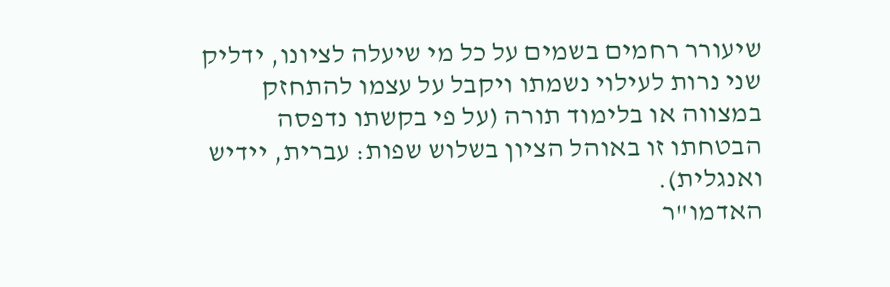שיעורר רחמים בשמים על כל מי שיעלה לציונו, ידליק שני נרות לעילוי נשמתו ויקבל על עצמו להתחזק במצווה או בלימוד תורה (על פי בקשתו נדפסה הבטחתו זו באוהל הציון בשלוש שפות: עברית, יידיש ואנגלית).
האדמו"ר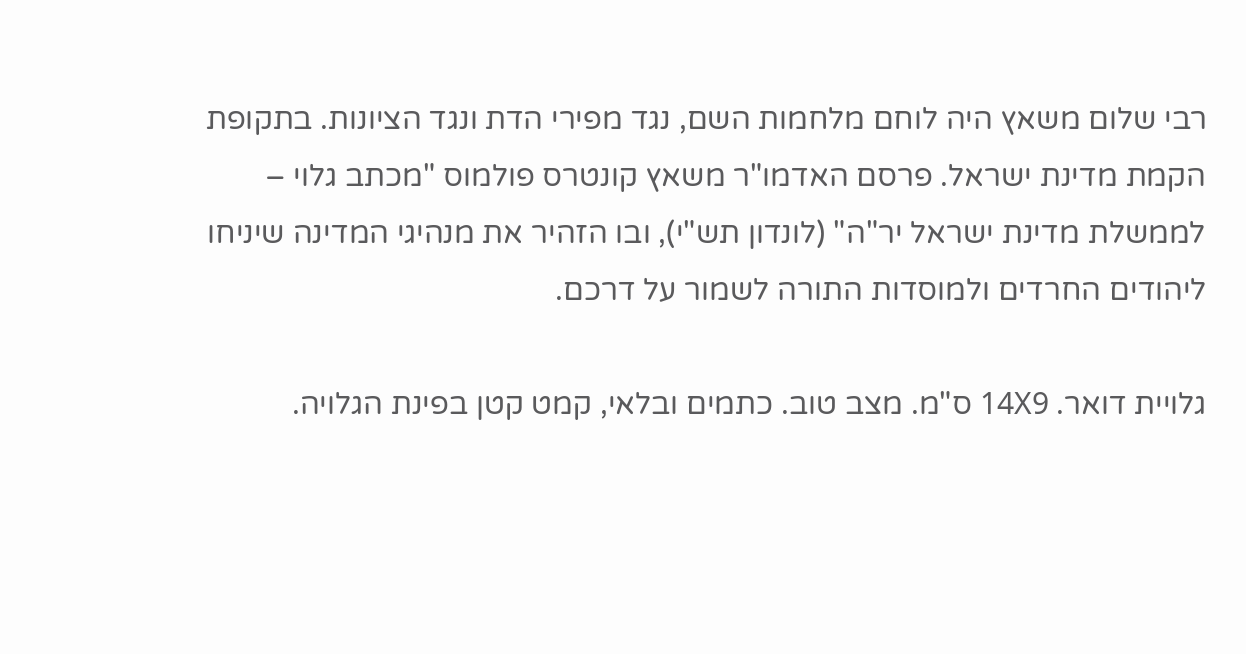רבי שלום משאץ היה לוחם מלחמות השם, נגד מפירי הדת ונגד הציונות. בתקופת הקמת מדינת ישראל. פרסם האדמו"ר משאץ קונטרס פולמוס "מכתב גלוי – לממשלת מדינת ישראל יר"ה" (לונדון תש"י), ובו הזהיר את מנהיגי המדינה שיניחו ליהודים החרדים ולמוסדות התורה לשמור על דרכם.

גלויית דואר. 14X9 ס"מ. מצב טוב. כתמים ובלאי, קמט קטן בפינת הגלויה.